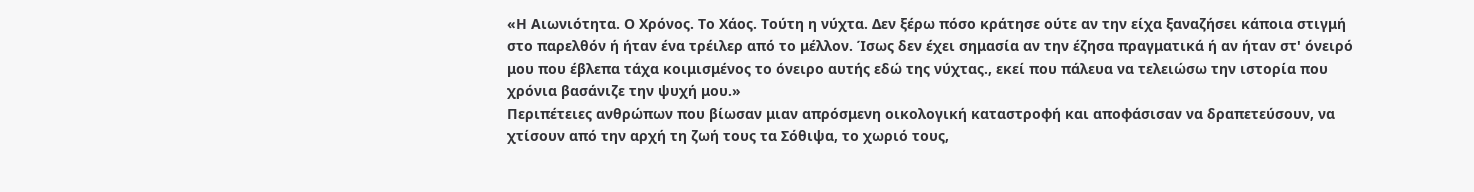«Η Αιωνιότητα. Ο Χρόνος. Το Χάος. Τούτη η νύχτα. Δεν ξέρω πόσο κράτησε ούτε αν την είχα ξαναζήσει κάποια στιγμή στο παρελθόν ή ήταν ένα τρέιλερ από το μέλλον. Ίσως δεν έχει σημασία αν την έζησα πραγματικά ή αν ήταν στ' όνειρό μου που έβλεπα τάχα κοιμισμένος το όνειρο αυτής εδώ της νύχτας., εκεί που πάλευα να τελειώσω την ιστορία που χρόνια βασάνιζε την ψυχή μου.»
Περιπέτειες ανθρώπων που βίωσαν μιαν απρόσμενη οικολογική καταστροφή και αποφάσισαν να δραπετεύσουν, να χτίσουν από την αρχή τη ζωή τους τα Σόθιψα, το χωριό τους,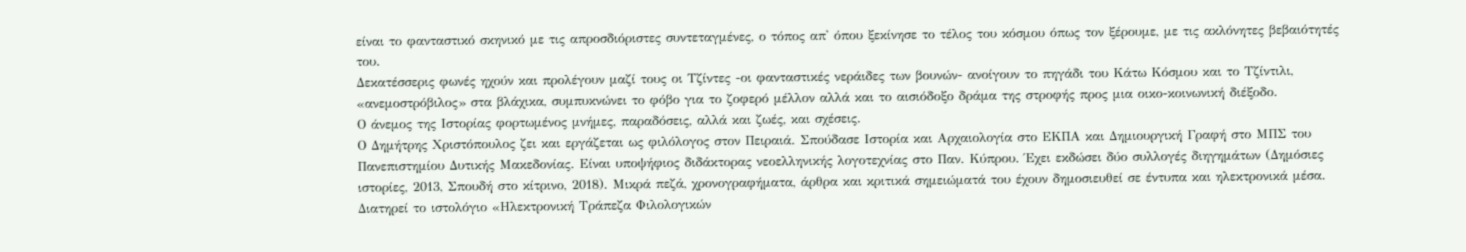είναι το φανταστικό σκηνικό με τις απροσδιόριστες συντεταγμένες, ο τόπος απ' όπου ξεκίνησε το τέλος του κόσμου όπως τον ξέρουμε, με τις ακλόνητες βεβαιότητές του.
Δεκατέσσερις φωνές ηχούν και προλέγουν μαζί τους οι Τζίντες -οι φανταστικές νεράιδες των βουνών- ανοίγουν το πηγάδι του Κάτω Κόσμου και το Τζίντιλι, «ανεμοστρόβιλος» στα βλάχικα, συμπυκνώνει το φόβο για το ζοφερό μέλλον αλλά και το αισιόδοξο δράμα της στροφής προς μια οικο-κοινωνική διέξοδο.
Ο άνεμος της Ιστορίας φορτωμένος μνήμες, παραδόσεις, αλλά και ζωές, και σχέσεις.
Ο Δημήτρης Χριστόπουλος ζει και εργάζεται ως φιλόλογος στον Πειραιά. Σπούδασε Ιστορία και Αρχαιολογία στο ΕΚΠΑ και Δημιουργική Γραφή στο ΜΠΣ του Πανεπιστημίου Δυτικής Μακεδονίας. Είναι υποψήφιος διδάκτορας νεοελληνικής λογοτεχνίας στο Παν. Κύπρου. Έχει εκδώσει δύο συλλογές διηγημάτων (Δημόσιες ιστορίες, 2013, Σπουδή στο κίτρινο, 2018). Μικρά πεζά, χρονογραφήματα, άρθρα και κριτικά σημειώματά του έχουν δημοσιευθεί σε έντυπα και ηλεκτρονικά μέσα. Διατηρεί το ιστολόγιο «Ηλεκτρονική Τράπεζα Φιλολογικών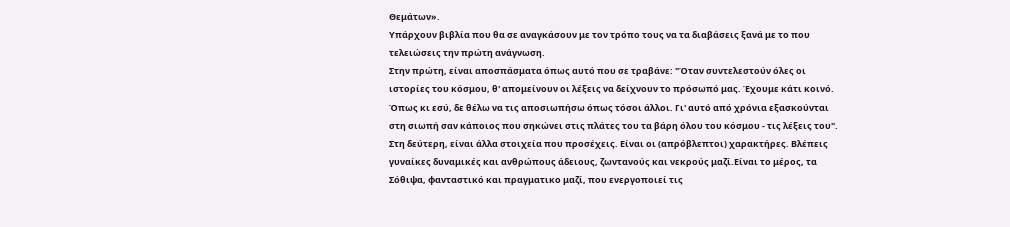Θεμάτων».
Υπάρχουν βιβλία που θα σε αναγκάσουν με τον τρόπο τους να τα διαβάσεις ξανά με το που τελειώσεις την πρώτη ανάγνωση.
Στην πρώτη, είναι αποσπάσματα όπως αυτό που σε τραβάνε: "Όταν συντελεστούν όλες οι ιστορίες του κόσμου, θ' απομείνουν οι λέξεις να δείχνουν το πρόσωπό μας. Έχουμε κάτι κοινό. Όπως κι εσύ, δε θέλω να τις αποσιωπήσω όπως τόσοι άλλοι. Γι' αυτό από χρόνια εξασκούνται στη σιωπή σαν κάποιος που σηκώνει στις πλάτες του τα βάρη όλου του κόσμου - τις λέξεις του".
Στη δεύτερη, είναι άλλα στοιχεία που προσέχεις. Είναι οι (απρόβλεπτοι) χαρακτήρες. Βλέπεις γυναίκες δυναμικές και ανθρώπους άδειους, ζωντανούς και νεκρούς μαζί.Είναι το μέρος, τα Σόθιψα, φανταστικό και πραγματικο μαζί, που ενεργοποιεί τις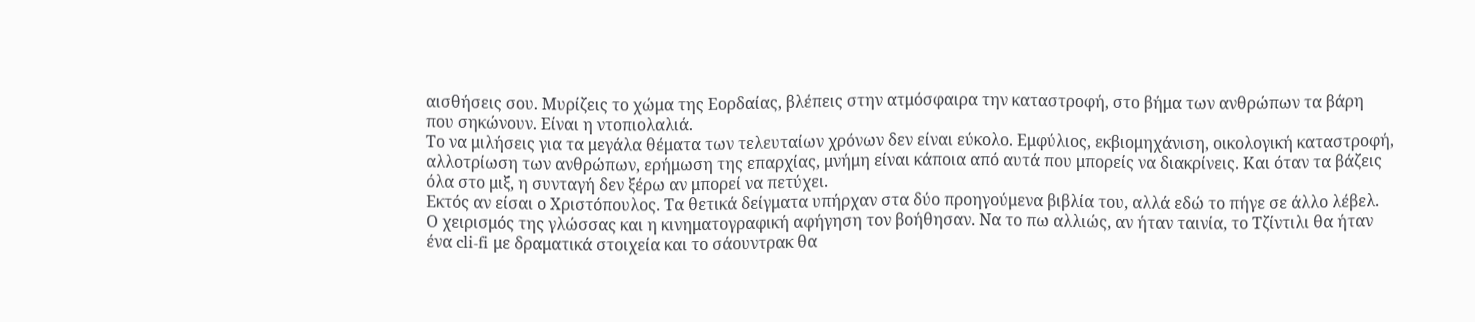αισθήσεις σου. Μυρίζεις το χώμα της Εορδαίας, βλέπεις στην ατμόσφαιρα την καταστροφή, στο βήμα των ανθρώπων τα βάρη που σηκώνουν. Είναι η ντοπιολαλιά.
Το να μιλήσεις για τα μεγάλα θέματα των τελευταίων χρόνων δεν είναι εύκολο. Εμφύλιος, εκβιομηχάνιση, οικολογική καταστροφή, αλλοτρίωση των ανθρώπων, ερήμωση της επαρχίας, μνήμη είναι κάποια από αυτά που μπορείς να διακρίνεις. Και όταν τα βάζεις όλα στο μιξ, η συνταγή δεν ξέρω αν μπορεί να πετύχει.
Εκτός αν είσαι ο Χριστόπουλος. Τα θετικά δείγματα υπήρχαν στα δύο προηγούμενα βιβλία του, αλλά εδώ το πήγε σε άλλο λέβελ. Ο χειρισμός της γλώσσας και η κινηματογραφική αφήγηση τον βοήθησαν. Να το πω αλλιώς, αν ήταν ταινία, το Τζίντιλι θα ήταν ένα cli-fi με δραματικά στοιχεία και το σάουντρακ θα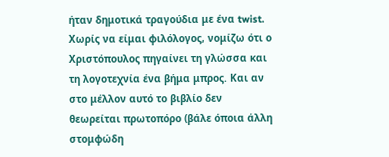ήταν δημοτικά τραγούδια με ένα twist.
Χωρίς να είμαι φιλόλογος, νομίζω ότι ο Χριστόπουλος πηγαίνει τη γλώσσα και τη λογοτεχνία ένα βήμα μπρος. Και αν στο μέλλον αυτό το βιβλίο δεν θεωρείται πρωτοπόρο (βάλε όποια άλλη στομφώδη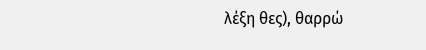λέξη θες), θαρρώ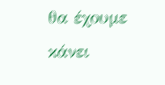θα έχουμε κάνει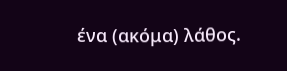ένα (ακόμα) λάθος.